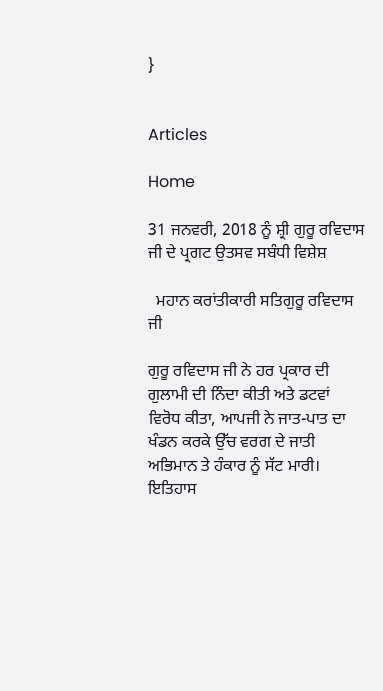}


Articles

Home

31 ਜਨਵਰੀ, 2018 ਨੂੰ ਸ਼੍ਰੀ ਗੁਰੂ ਰਵਿਦਾਸ ਜੀ ਦੇ ਪ੍ਰਗਟ ਉਤਸਵ ਸਬੰਧੀ ਵਿਸ਼ੇਸ਼

  ਮਹਾਨ ਕਰਾਂਤੀਕਾਰੀ ਸਤਿਗੁਰੂ ਰਵਿਦਾਸ ਜੀ

ਗੁਰੂ ਰਵਿਦਾਸ ਜੀ ਨੇ ਹਰ ਪ੍ਰਕਾਰ ਦੀ ਗੁਲਾਮੀ ਦੀ ਨਿੰਦਾ ਕੀਤੀ ਅਤੇ ਡਟਵਾਂ ਵਿਰੋਧ ਕੀਤਾ, ਆਪਜੀ ਨੇ ਜਾਤ-ਪਾਤ ਦਾ ਖੰਡਨ ਕਰਕੇ ਉੱਚ ਵਰਗ ਦੇ ਜਾਤੀ ਅਭਿਮਾਨ ਤੇ ਹੰਕਾਰ ਨੂੰ ਸੱਟ ਮਾਰੀ।
ਇਤਿਹਾਸ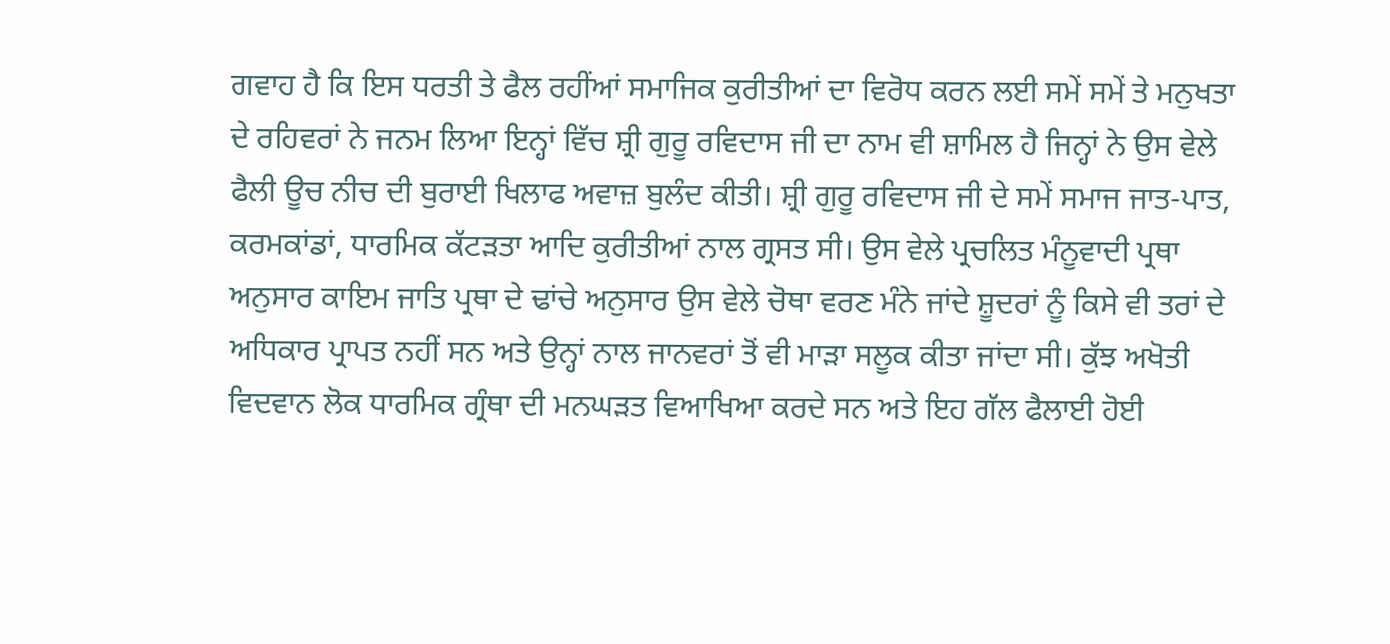ਗਵਾਹ ਹੈ ਕਿ ਇਸ ਧਰਤੀ ਤੇ ਫੈਲ ਰਹੀਂਆਂ ਸਮਾਜਿਕ ਕੁਰੀਤੀਆਂ ਦਾ ਵਿਰੋਧ ਕਰਨ ਲਈ ਸਮੇਂ ਸਮੇਂ ਤੇ ਮਨੁਖਤਾ ਦੇ ਰਹਿਵਰਾਂ ਨੇ ਜਨਮ ਲਿਆ ਇਨ੍ਹਾਂ ਵਿੱਚ ਸ਼੍ਰੀ ਗੁਰੂ ਰਵਿਦਾਸ ਜੀ ਦਾ ਨਾਮ ਵੀ ਸ਼ਾਮਿਲ ਹੈ ਜਿਨ੍ਹਾਂ ਨੇ ਉਸ ਵੇਲੇ ਫੈਲੀ ਊਚ ਨੀਚ ਦੀ ਬੁਰਾਈ ਖਿਲਾਫ ਅਵਾਜ਼ ਬੁਲੰਦ ਕੀਤੀ। ਸ਼੍ਰੀ ਗੁਰੂ ਰਵਿਦਾਸ ਜੀ ਦੇ ਸਮੇਂ ਸਮਾਜ ਜਾਤ-ਪਾਤ, ਕਰਮਕਾਂਡਾਂ, ਧਾਰਮਿਕ ਕੱਟੜਤਾ ਆਦਿ ਕੁਰੀਤੀਆਂ ਨਾਲ ਗ੍ਰਸਤ ਸੀ। ਉਸ ਵੇਲੇ ਪ੍ਰਚਲਿਤ ਮੰਨੂਵਾਦੀ ਪ੍ਰਥਾ ਅਨੁਸਾਰ ਕਾਇਮ ਜਾਤਿ ਪ੍ਰਥਾ ਦੇ ਢਾਂਚੇ ਅਨੁਸਾਰ ਉਸ ਵੇਲੇ ਚੋਥਾ ਵਰਣ ਮੰਨੇ ਜਾਂਦੇ ਸ਼ੂਦਰਾਂ ਨੂੰ ਕਿਸੇ ਵੀ ਤਰਾਂ ਦੇ ਅਧਿਕਾਰ ਪ੍ਰਾਪਤ ਨਹੀਂ ਸਨ ਅਤੇ ਉਨ੍ਹਾਂ ਨਾਲ ਜਾਨਵਰਾਂ ਤੋਂ ਵੀ ਮਾੜਾ ਸਲੂਕ ਕੀਤਾ ਜਾਂਦਾ ਸੀ। ਕੁੱਝ ਅਖੋਤੀ ਵਿਦਵਾਨ ਲੋਕ ਧਾਰਮਿਕ ਗ੍ਰੰਥਾ ਦੀ ਮਨਘੜਤ ਵਿਆਖਿਆ ਕਰਦੇ ਸਨ ਅਤੇ ਇਹ ਗੱਲ ਫੈਲਾਈ ਹੋਈ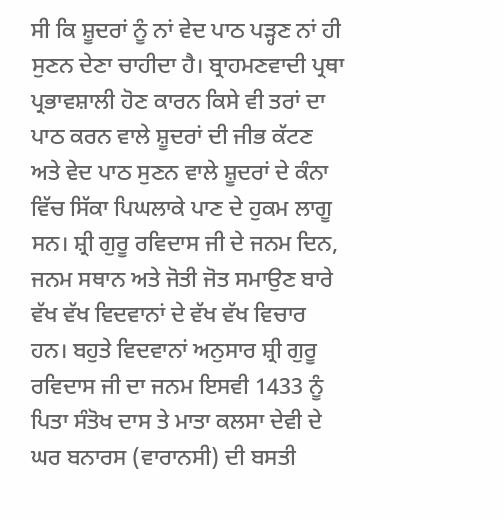ਸੀ ਕਿ ਸ਼ੂਦਰਾਂ ਨੂੰ ਨਾਂ ਵੇਦ ਪਾਠ ਪੜ੍ਹਣ ਨਾਂ ਹੀ ਸੁਣਨ ਦੇਣਾ ਚਾਹੀਦਾ ਹੈ। ਬ੍ਰਾਹਮਣਵਾਦੀ ਪ੍ਰਥਾ ਪ੍ਰਭਾਵਸ਼ਾਲੀ ਹੋਣ ਕਾਰਨ ਕਿਸੇ ਵੀ ਤਰਾਂ ਦਾ ਪਾਠ ਕਰਨ ਵਾਲੇ ਸ਼ੂਦਰਾਂ ਦੀ ਜੀਭ ਕੱਟਣ ਅਤੇ ਵੇਦ ਪਾਠ ਸੁਣਨ ਵਾਲੇ ਸ਼ੂਦਰਾਂ ਦੇ ਕੰਨਾ ਵਿੱਚ ਸਿੱਕਾ ਪਿਘਲਾਕੇ ਪਾਣ ਦੇ ਹੁਕਮ ਲਾਗੂ ਸਨ। ਸ਼੍ਰੀ ਗੁਰੂ ਰਵਿਦਾਸ ਜੀ ਦੇ ਜਨਮ ਦਿਨ, ਜਨਮ ਸਥਾਨ ਅਤੇ ਜੋਤੀ ਜੋਤ ਸਮਾਉਣ ਬਾਰੇ ਵੱਖ ਵੱਖ ਵਿਦਵਾਨਾਂ ਦੇ ਵੱਖ ਵੱਖ ਵਿਚਾਰ ਹਨ। ਬਹੁਤੇ ਵਿਦਵਾਨਾਂ ਅਨੁਸਾਰ ਸ਼੍ਰੀ ਗੁਰੂ ਰਵਿਦਾਸ ਜੀ ਦਾ ਜਨਮ ਇਸਵੀ 1433 ਨੂੰ ਪਿਤਾ ਸੰਤੋਖ ਦਾਸ ਤੇ ਮਾਤਾ ਕਲਸਾ ਦੇਵੀ ਦੇ ਘਰ ਬਨਾਰਸ (ਵਾਰਾਨਸੀ) ਦੀ ਬਸਤੀ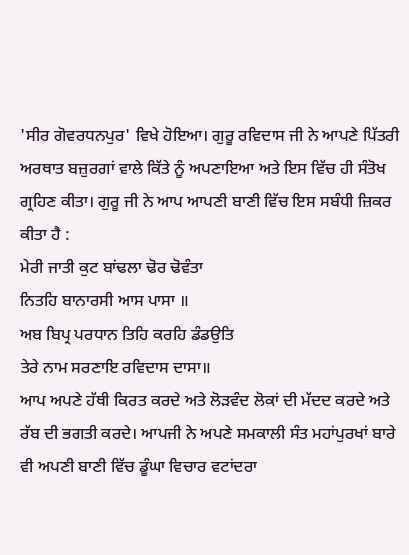'ਸੀਰ ਗੋਵਰਧਨਪੁਰ' ਵਿਖੇ ਹੋਇਆ। ਗੁਰੂ ਰਵਿਦਾਸ ਜੀ ਨੇ ਆਪਣੇ ਪਿੱਤਰੀ ਅਰਥਾਤ ਬਜ਼ੁਰਗਾਂ ਵਾਲੇ ਕਿੱਤੇ ਨੂੰ ਅਪਣਾਇਆ ਅਤੇ ਇਸ ਵਿੱਚ ਹੀ ਸੰਤੋਖ ਗ੍ਰਹਿਣ ਕੀਤਾ। ਗੁਰੂ ਜੀ ਨੇ ਆਪ ਆਪਣੀ ਬਾਣੀ ਵਿੱਚ ਇਸ ਸਬੰਧੀ ਜ਼ਿਕਰ ਕੀਤਾ ਹੈ :
ਮੇਰੀ ਜਾਤੀ ਕੁਟ ਬਾਂਢਲਾ ਢੋਰ ਢੋਵੰਤਾ
ਨਿਤਹਿ ਬਾਨਾਰਸੀ ਆਸ ਪਾਸਾ ॥
ਅਬ ਬਿਪ੍ਰ ਪਰਧਾਨ ਤਿਹਿ ਕਰਹਿ ਡੰਡਉਤਿ
ਤੇਰੇ ਨਾਮ ਸਰਣਾਇ ਰਵਿਦਾਸ ਦਾਸਾ॥
ਆਪ ਅਪਣੇ ਹੱਥੀ ਕਿਰਤ ਕਰਦੇ ਅਤੇ ਲੋੜਵੰਦ ਲੋਕਾਂ ਦੀ ਮੱਦਦ ਕਰਦੇ ਅਤੇ ਰੱਬ ਦੀ ਭਗਤੀ ਕਰਦੇ। ਆਪਜੀ ਨੇ ਅਪਣੇ ਸਮਕਾਲੀ ਸੰਤ ਮਹਾਂਪੁਰਖਾਂ ਬਾਰੇ ਵੀ ਅਪਣੀ ਬਾਣੀ ਵਿੱਚ ਡੂੰਘਾ ਵਿਚਾਰ ਵਟਾਂਦਰਾ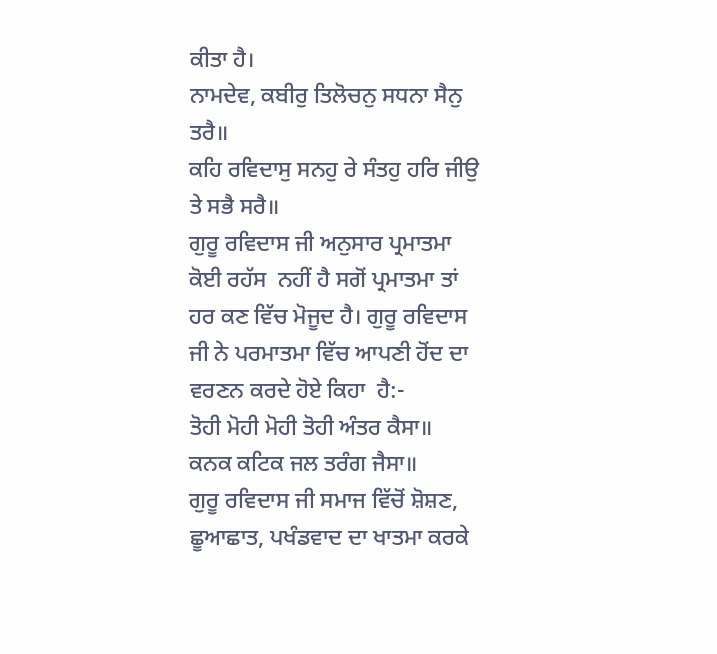ਕੀਤਾ ਹੈ।
ਨਾਮਦੇਵ, ਕਬੀਰੁ ਤਿਲੋਚਨੁ ਸਧਨਾ ਸੈਨੁ ਤਰੈ॥
ਕਹਿ ਰਵਿਦਾਸੁ ਸਨਹੁ ਰੇ ਸੰਤਹੁ ਹਰਿ ਜੀਉ ਤੇ ਸਭੈ ਸਰੈ॥
ਗੁਰੂ ਰਵਿਦਾਸ ਜੀ ਅਨੁਸਾਰ ਪ੍ਰਮਾਤਮਾ ਕੋਈ ਰਹੱਸ  ਨਹੀਂ ਹੈ ਸਗੋਂ ਪ੍ਰਮਾਤਮਾ ਤਾਂ ਹਰ ਕਣ ਵਿੱਚ ਮੋਜੂਦ ਹੈ। ਗੁਰੂ ਰਵਿਦਾਸ ਜੀ ਨੇ ਪਰਮਾਤਮਾ ਵਿੱਚ ਆਪਣੀ ਹੋਂਦ ਦਾ ਵਰਣਨ ਕਰਦੇ ਹੋਏ ਕਿਹਾ  ਹੈ:-
ਤੋਹੀ ਮੋਹੀ ਮੋਹੀ ਤੋਹੀ ਅੰਤਰ ਕੈਸਾ॥
ਕਨਕ ਕਟਿਕ ਜਲ ਤਰੰਗ ਜੈਸਾ॥
ਗੁਰੂ ਰਵਿਦਾਸ ਜੀ ਸਮਾਜ ਵਿੱਚੋਂ ਸ਼ੋਸ਼ਣ, ਛੂਆਛਾਤ, ਪਖੰਡਵਾਦ ਦਾ ਖਾਤਮਾ ਕਰਕੇ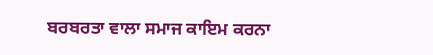ਬਰਬਰਤਾ ਵਾਲਾ ਸਮਾਜ ਕਾਇਮ ਕਰਨਾ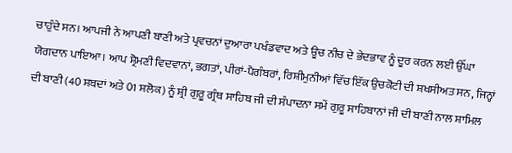ਚਾਹੁੰਦੇ ਸਨ। ਆਪਜੀ ਨੇ ਆਪਣੀ ਬਾਣੀ ਅਤੇ ਪ੍ਰਵਚਨਾਂ ਦੁਆਰਾ ਪਖੰਡਵਾਦ ਅਤੇ ਊਚ ਨੀਚ ਦੇ ਭੇਦਭਾਵ ਨੂੰ ਦੂਰ ਕਰਨ ਲਈ ਉੱਘਾ ਯੋਗਦਾਨ ਪਾਇਆ। ਆਪ ਸ਼੍ਰੋਮਣੀ ਵਿਦਵਾਨਾਂ, ਭਗਤਾਂ, ਪੀਰਾਂ-ਪੈਗੰਬਰਾਂ, ਰਿਸ਼ੀਮੁਨੀਆਂ ਵਿੱਚ ਇੱਕ ਉਚਕੋਟੀ ਦੀ ਸ਼ਖਸੀਅਤ ਸਨ, ਜਿਨ੍ਹਾਂ ਦੀ ਬਾਣੀ (40 ਸ਼ਬਦਾਂ ਅਤੇ 01 ਸ਼ਲੋਕ) ਨੂੰ ਸ਼੍ਰੀ ਗੁਰੂ ਗ੍ਰੰਥ ਸਾਹਿਬ ਜੀ ਦੀ ਸੰਪਾਦਨਾ ਸਮੇਂ ਗੁਰੂ ਸਾਹਿਬਾਨਾਂ ਜੀ ਦੀ ਬਾਣੀ ਨਾਲ ਸ਼ਾਮਿਲ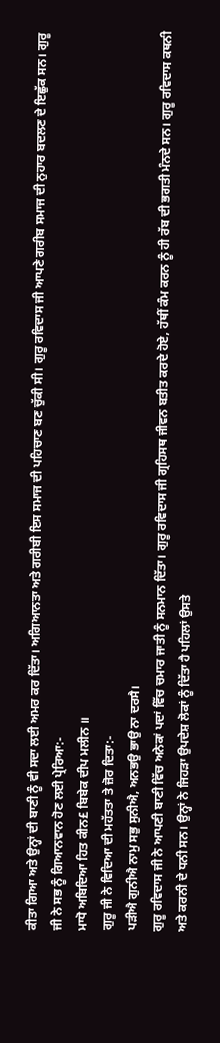ਕੀਤਾ ਗਿਆ ਅਤੇ ਉਨ੍ਹਾਂ ਦੀ ਬਾਣੀ ਨੂੰ ਵੀ ਸਦਾ ਲਈ ਅਮਰ ਕਰ ਦਿੱਤਾ। ਅਗਿਆਨਤਾ ਅਤੇ ਗਰੀਬੀ ਇਸ ਸਮਾਜ ਦੀ ਪਹਿਚਾਣ ਬਣ ਚੁੱਕੀ ਸੀ। ਗੁਰੂ ਰਵਿਦਾਸ ਜੀ ਆਪਣੇ ਗਰੀਬ ਸਮਾਜ ਦੀ ਨੁਹਾਰ ਬਦਲਣ ਦੇ ਇਛੁੱਕ ਸਨ। ਗੁਰੂ ਜੀ ਨੇ ਸਭ ਨੂੰ ਗਿਆਨਵਾਨ ਹੋਣ ਲਈ ਪ੍ਰੇਰਿਆ:-
ਮਾਧੋ ਅਬਿਦਿਆ ਹਿਤ ਕੀਨ£ ਬਿਬੇਕ ਦੀਪ ਮਲੀਨ ॥
ਗੁਰੂ ਜੀ ਨੇ ਵਿਦਿਆ ਦੀ ਮਹੱਤਤਾ ਤੇ ਜ਼ੋਰ ਦਿਤਾ:-
ਪੜੀਐ ਗੁਨੀਐ ਨਾਮੁ ਸਭੁ ਸੁਨੀਐ, ਅਨਭਉ ਭਾਉ ਨਾ ਦਰਸੈ।
ਗੁਰੂ ਰਵਿਦਾਸ ਜੀ ਨੇ ਆਪਣੀ ਬਾਣੀ ਵਿੱਚ ਅਨੇਕਾਂ ਪਦਾਂ ਵਿੱਚ ਚਮਾਰ ਜਾਤੀ ਨੂੰ ਸਨਮਾਨ ਦਿੱਤਾ। ਗੁਰੂ ਰਵਿਦਾਸ ਜੀ ਗ੍ਰਹਿਸਥ ਜੀਵਨ ਬਤੀਤ ਕਰਦੇ ਹੋਏ, ਹੱਥੀਂ ਕੰਮ ਕਰਨ ਨੂੰ ਹੀ ਰੱਬ ਦੀ ਭਗਤੀ ਮੰਨਦੇ ਸਨ। ਗੁਰੂ ਰਵਿਦਾਸ ਕਥਨੀ ਅਤੇ ਕਰਨੀ ਦੇ ਧਨੀ ਸਨ। ਉਨ੍ਹਾਂ ਨੇ ਜਿਹੜਾ ਉਪਦੇਸ਼ ਲੋਕਾਂ ਨੂੰ ਦਿੱਤਾ ਹੈ ਪਹਿਲਾਂ ਉਸਤੇ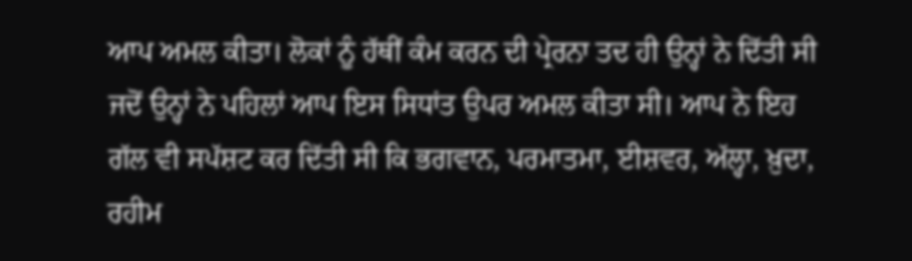ਆਪ ਅਮਲ ਕੀਤਾ। ਲੋਕਾਂ ਨੂੰ ਹੱਥੀਂ ਕੰਮ ਕਰਨ ਦੀ ਪ੍ਰੇਰਨਾ ਤਦ ਹੀ ਉਨ੍ਹਾਂ ਨੇ ਦਿੱਤੀ ਸੀ ਜਦੋਂ ਉਨ੍ਹਾਂ ਨੇ ਪਹਿਲਾਂ ਆਪ ਇਸ ਸਿਧਾਂਤ ਉਪਰ ਅਮਲ ਕੀਤਾ ਸੀ। ਆਪ ਨੇ ਇਹ ਗੱਲ ਵੀ ਸਪੱਸ਼ਟ ਕਰ ਦਿੱਤੀ ਸੀ ਕਿ ਭਗਵਾਨ, ਪਰਮਾਤਮਾ, ਈਸ਼ਵਰ, ਅੱਲ੍ਹਾ, ਖ਼ੁਦਾ, ਰਹੀਮ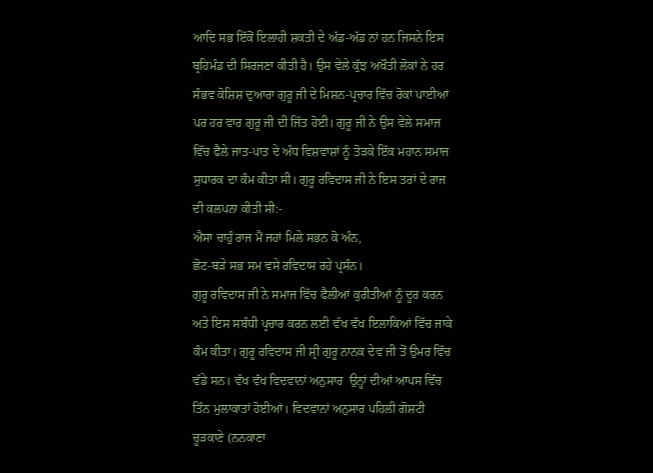ਆਦਿ ਸਭ ਇੱਕੋਂ ਇਲਾਹੀ ਸ਼ਕਤੀ ਦੇ ਅੱਡ-ਅੱਡ ਨਾਂ ਹਨ ਜਿਸਨੇ ਇਸ ਬ੍ਰਹਿਮੰਡ ਦੀ ਸਿਰਜਣਾ ਕੀਤੀ ਹੈ। ਉਸ ਵੇਲੇ ਕੁੱਝ ਅਖੌਤੀ ਲੋਕਾਂ ਨੇ ਹਰ ਸੰਭਵ ਕੋਸ਼ਿਸ਼ ਦੁਆਰਾ ਗੁਰੂ ਜੀ ਦੇ ਮਿਸ਼ਨ-ਪ੍ਰਚਾਰ ਵਿੱਚ ਰੋਕਾਂ ਪਾਈਆਂ ਪਰ ਹਰ ਵਾਰ ਗੁਰੂ ਜੀ ਦੀ ਜਿੱਤ ਹੋਈ। ਗੁਰੂ ਜੀ ਨੇ ਉਸ ਵੇਲੇ ਸਮਾਜ ਵਿੱਚ ਫੈਲੇ ਜਾਤ-ਪਾਤ ਦੇ ਅੰਧ ਵਿਸ਼ਵਾਸ਼ਾਂ ਨੂੰ ਤੋੜਕੇ ਇੱਕ ਮਹਾਨ ਸਮਾਜ ਸੁਧਾਰਕ ਦਾ ਕੰਮ ਕੀਤਾ ਸੀ। ਗੁਰੂ ਰਵਿਦਾਸ ਜੀ ਨੇ ਇਸ ਤਰਾਂ ਦੇ ਰਾਜ ਦੀ ਕਲਪਨਾ ਕੀਤੀ ਸੀ:-
ਐਸਾ ਚਾਹੁੰ ਰਾਜ ਮੈਂ ਜਹਾਂ ਮਿਲੇ ਸਭਨ ਕੋ ਅੰਨ,
ਛੋਟ-ਬੜੇ ਸਭ ਸਮ ਵਸੇ ਰਵਿਦਾਸ ਰਹੇ ਪ੍ਰਸੰਨ।
ਗੁਰੂ ਰਵਿਦਾਸ ਜੀ ਨੇ ਸਮਾਜ ਵਿੱਚ ਫੈਲੀਆਂ ਕੁਰੀਤੀਆਂ ਨੂੰ ਦੂਰ ਕਰਨ ਅਤੇ ਇਸ ਸਬੰਧੀ ਪ੍ਰਚਾਰ ਕਰਨ ਲਈ ਵੱਖ ਵੱਖ ਇਲਾਕਿਆਂ ਵਿੱਚ ਜਾਕੇ ਕੰਮ ਕੀਤਾ। ਗੁਰੂ ਰਵਿਦਾਸ ਜੀ ਸ਼੍ਰੀ ਗੁਰੂ ਨਾਨਕ ਦੇਵ ਜੀ ਤੋਂ ਉਮਰ ਵਿੱਚ ਵੱਡੇ ਸਨ। ਵੱਖ ਵੱਖ ਵਿਦਵਾਨਾਂ ਅਨੁਸਾਰ  ਉਨ੍ਹਾਂ ਦੀਆਂ ਆਪਸ ਵਿੱਚ ਤਿੰਨ ਮੁਲਾਕਾਤਾਂ ਹੋਈਆਂ। ਵਿਦਵਾਨਾਂ ਅਨੁਸਾਰ ਪਹਿਲੀ ਗੋਸ਼ਟੀ ਚੂੜਕਾਣੇ (ਨਨਕਾਣਾ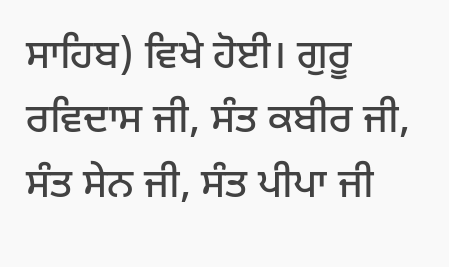ਸਾਹਿਬ) ਵਿਖੇ ਹੋਈ। ਗੁਰੂ ਰਵਿਦਾਸ ਜੀ, ਸੰਤ ਕਬੀਰ ਜੀ, ਸੰਤ ਸੇਨ ਜੀ, ਸੰਤ ਪੀਪਾ ਜੀ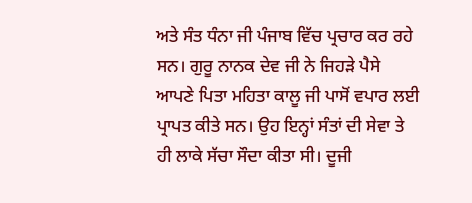ਅਤੇ ਸੰਤ ਧੰਨਾ ਜੀ ਪੰਜਾਬ ਵਿੱਚ ਪ੍ਰਚਾਰ ਕਰ ਰਹੇ ਸਨ। ਗੁਰੂ ਨਾਨਕ ਦੇਵ ਜੀ ਨੇ ਜਿਹੜੇ ਪੈਸੇ ਆਪਣੇ ਪਿਤਾ ਮਹਿਤਾ ਕਾਲੂ ਜੀ ਪਾਸੋਂ ਵਪਾਰ ਲਈ ਪ੍ਰਾਪਤ ਕੀਤੇ ਸਨ। ਉਹ ਇਨ੍ਹਾਂ ਸੰਤਾਂ ਦੀ ਸੇਵਾ ਤੇ ਹੀ ਲਾਕੇ ਸੱਚਾ ਸੌਦਾ ਕੀਤਾ ਸੀ। ਦੂਜੀ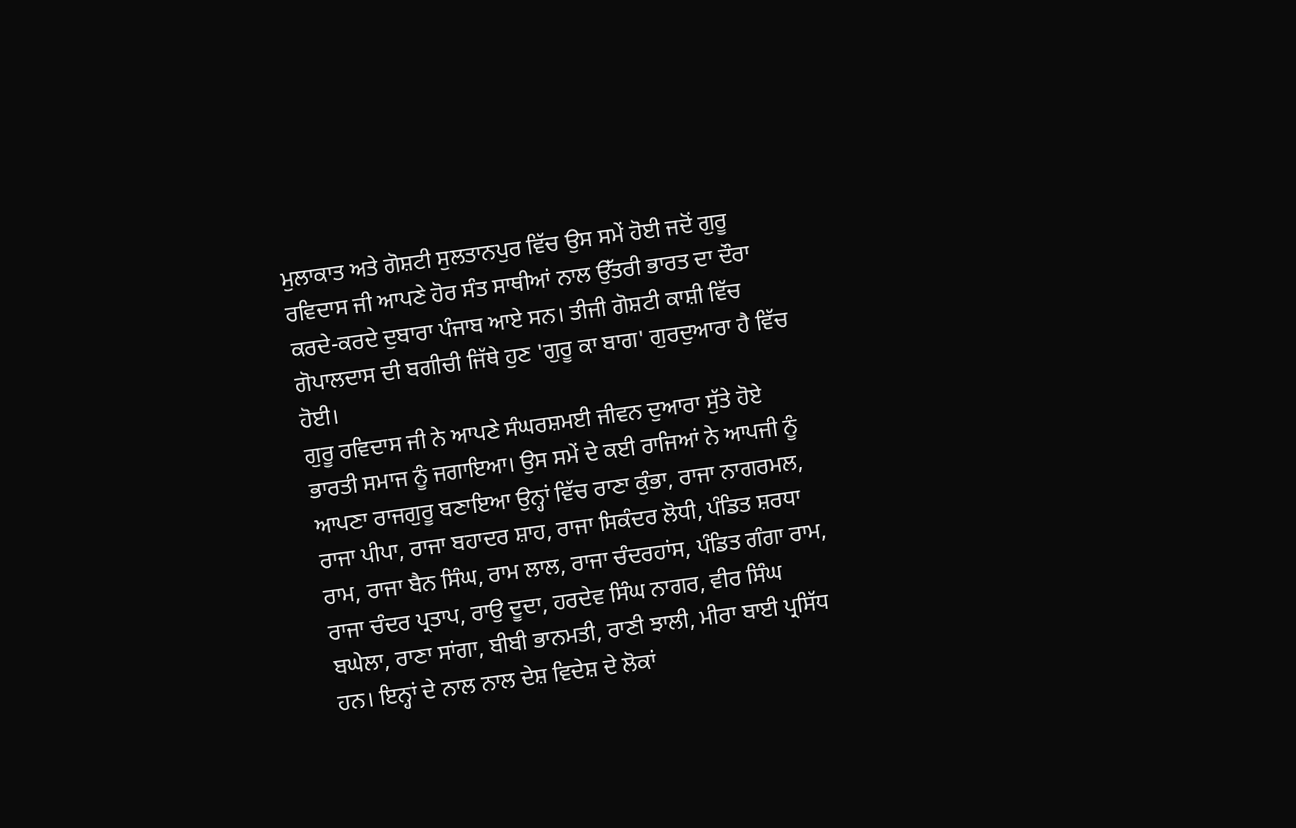ਮੁਲਾਕਾਤ ਅਤੇ ਗੋਸ਼ਟੀ ਸੁਲਤਾਨਪੁਰ ਵਿੱਚ ਉਸ ਸਮੇਂ ਹੋਈ ਜਦੋਂ ਗੁਰੂ ਰਵਿਦਾਸ ਜੀ ਆਪਣੇ ਹੋਰ ਸੰਤ ਸਾਥੀਆਂ ਨਾਲ ਉੱਤਰੀ ਭਾਰਤ ਦਾ ਦੌਰਾ ਕਰਦੇ-ਕਰਦੇ ਦੁਬਾਰਾ ਪੰਜਾਬ ਆਏ ਸਨ। ਤੀਜੀ ਗੋਸ਼ਟੀ ਕਾਸ਼ੀ ਵਿੱਚ ਗੋਪਾਲਦਾਸ ਦੀ ਬਗੀਚੀ ਜਿੱਥੇ ਹੁਣ 'ਗੁਰੂ ਕਾ ਬਾਗ' ਗੁਰਦੁਆਰਾ ਹੈ ਵਿੱਚ ਹੋਈ।
ਗੁਰੂ ਰਵਿਦਾਸ ਜੀ ਨੇ ਆਪਣੇ ਸੰਘਰਸ਼ਮਈ ਜੀਵਨ ਦੁਆਰਾ ਸੁੱਤੇ ਹੋਏ ਭਾਰਤੀ ਸਮਾਜ ਨੂੰ ਜਗਾਇਆ। ਉਸ ਸਮੇਂ ਦੇ ਕਈ ਰਾਜਿਆਂ ਨੇ ਆਪਜੀ ਨੂੰ ਆਪਣਾ ਰਾਜਗੁਰੂ ਬਣਾਇਆ ਉਨ੍ਹਾਂ ਵਿੱਚ ਰਾਣਾ ਕੁੰਭਾ, ਰਾਜਾ ਨਾਗਰਮਲ, ਰਾਜਾ ਪੀਪਾ, ਰਾਜਾ ਬਹਾਦਰ ਸ਼ਾਹ, ਰਾਜਾ ਸਿਕੰਦਰ ਲੋਧੀ, ਪੰਡਿਤ ਸ਼ਰਧਾ ਰਾਮ, ਰਾਜਾ ਬੈਨ ਸਿੰਘ, ਰਾਮ ਲਾਲ, ਰਾਜਾ ਚੰਦਰਹਾਂਸ, ਪੰਡਿਤ ਗੰਗਾ ਰਾਮ, ਰਾਜਾ ਚੰਦਰ ਪ੍ਰਤਾਪ, ਰਾਉ ਦੂਦਾ, ਹਰਦੇਵ ਸਿੰਘ ਨਾਗਰ, ਵੀਰ ਸਿੰਘ ਬਘੇਲਾ, ਰਾਣਾ ਸਾਂਗਾ, ਬੀਬੀ ਭਾਨਮਤੀ, ਰਾਣੀ ਝਾਲੀ, ਮੀਰਾ ਬਾਈ ਪ੍ਰਸਿੱਧ ਹਨ। ਇਨ੍ਹਾਂ ਦੇ ਨਾਲ ਨਾਲ ਦੇਸ਼ ਵਿਦੇਸ਼ ਦੇ ਲੋਕਾਂ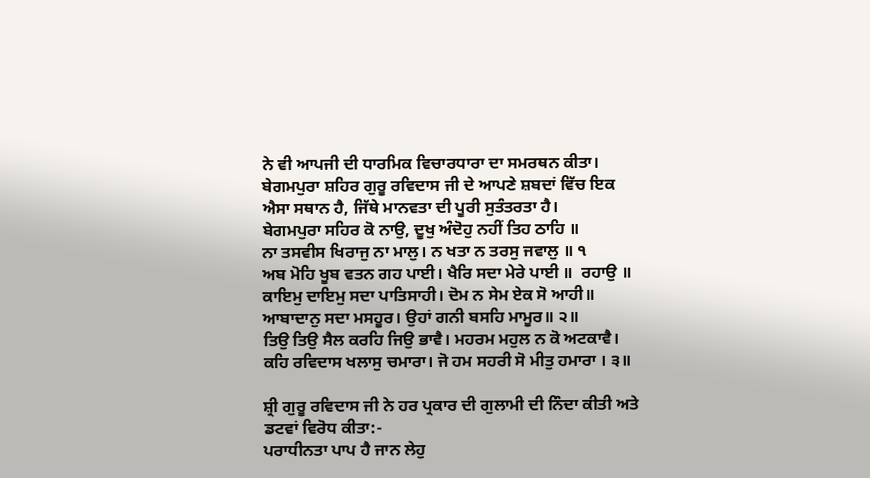ਨੇ ਵੀ ਆਪਜੀ ਦੀ ਧਾਰਮਿਕ ਵਿਚਾਰਧਾਰਾ ਦਾ ਸਮਰਥਨ ਕੀਤਾ। ਬੇਗਮਪੁਰਾ ਸ਼ਹਿਰ ਗੁਰੂ ਰਵਿਦਾਸ ਜੀ ਦੇ ਆਪਣੇ ਸ਼ਬਦਾਂ ਵਿੱਚ ਇਕ ਐਸਾ ਸਥਾਨ ਹੈ, ਜਿੱਥੇ ਮਾਨਵਤਾ ਦੀ ਪੂਰੀ ਸੁਤੰਤਰਤਾ ਹੈ।
ਬੇਗਮਪੁਰਾ ਸਹਿਰ ਕੋ ਨਾਉ, ਦੂਖੁ ਅੰਦੋਹੁ ਨਹੀਂ ਤਿਹ ਠਾਹਿ ॥
ਨਾ ਤਸਵੀਸ ਖਿਰਾਜੁ ਨਾ ਮਾਲੁ। ਨ ਖਤਾ ਨ ਤਰਸੁ ਜਵਾਲੁ ॥ ੧
ਅਬ ਮੋਹਿ ਖੂਬ ਵਤਨ ਗਹ ਪਾਈ। ਖੈਰਿ ਸਦਾ ਮੇਰੇ ਪਾਈ ॥  ਰਹਾਉ ॥
ਕਾਇਮੁ ਦਾਇਮੁ ਸਦਾ ਪਾਤਿਸਾਹੀ। ਦੋਮ ਨ ਸੇਮ ਏਕ ਸੋ ਆਹੀ॥
ਆਬਾਦਾਨੁ ਸਦਾ ਮਸਹੂਰ। ਉਹਾਂ ਗਨੀ ਬਸਹਿ ਮਾਮੂਰ॥ ੨॥
ਤਿਉ ਤਿਉ ਸੈਲ ਕਰਹਿ ਜਿਉ ਭਾਵੈ। ਮਹਰਮ ਮਹੁਲ ਨ ਕੋ ਅਟਕਾਵੈ।
ਕਹਿ ਰਵਿਦਾਸ ਖਲਾਸੁ ਚਮਾਰਾ। ਜੋ ਹਮ ਸਹਰੀ ਸੋ ਮੀਤੁ ਹਮਾਰਾ । ੩॥

ਸ਼੍ਰੀ ਗੁਰੂ ਰਵਿਦਾਸ ਜੀ ਨੇ ਹਰ ਪ੍ਰਕਾਰ ਦੀ ਗੁਲਾਮੀ ਦੀ ਨਿੰਦਾ ਕੀਤੀ ਅਤੇ ਡਟਵਾਂ ਵਿਰੋਧ ਕੀਤਾ:-
ਪਰਾਧੀਨਤਾ ਪਾਪ ਹੈ ਜਾਨ ਲੇਹੁ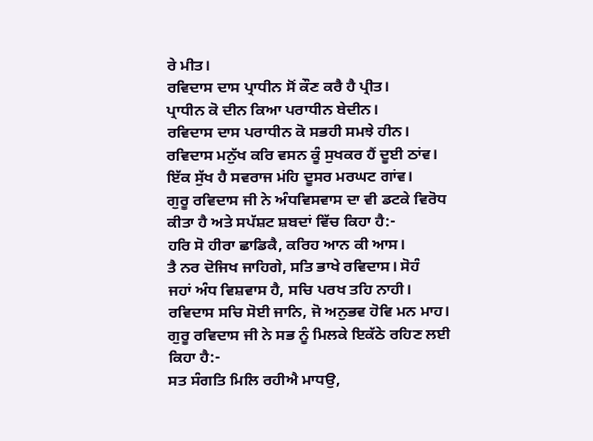ਰੇ ਮੀਤ।
ਰਵਿਦਾਸ ਦਾਸ ਪ੍ਰਾਧੀਨ ਸੋਂ ਕੌਣ ਕਰੈ ਹੈ ਪ੍ਰੀਤ।
ਪ੍ਰਾਧੀਨ ਕੋ ਦੀਨ ਕਿਆ ਪਰਾਧੀਨ ਬੇਦੀਨ।
ਰਵਿਦਾਸ ਦਾਸ ਪਰਾਧੀਨ ਕੋ ਸਭਹੀ ਸਮਝੇ ਹੀਨ।
ਰਵਿਦਾਸ ਮਨੁੱਖ ਕਰਿ ਵਸਨ ਕੂੰ ਸੁਖਕਰ ਹੈਂ ਦੂਈ ਠਾਂਵ।
ਇੱਕ ਸੁੱਖ ਹੈ ਸਵਰਾਜ ਮਂਹਿ ਦੂਸਰ ਮਰਘਟ ਗਾਂਵ।
ਗੁਰੂ ਰਵਿਦਾਸ ਜੀ ਨੇ ਅੰਧਵਿਸਵਾਸ ਦਾ ਵੀ ਡਟਕੇ ਵਿਰੋਧ ਕੀਤਾ ਹੈ ਅਤੇ ਸਪੱਸ਼ਟ ਸ਼ਬਦਾਂ ਵਿੱਚ ਕਿਹਾ ਹੈ:-
ਹਰਿ ਸੋ ਹੀਰਾ ਛਾਡਿਕੈ, ਕਰਿਹ ਆਨ ਕੀ ਆਸ।
ਤੈ ਨਰ ਦੋਜਿਖ ਜਾਹਿਗੇ, ਸਤਿ ਭਾਖੇ ਰਵਿਦਾਸ। ਸੋਹੰ
ਜਹਾਂ ਅੰਧ ਵਿਸ਼ਵਾਸ ਹੈ, ਸਚਿ ਪਰਖ ਤਹਿ ਨਾਹੀ।
ਰਵਿਦਾਸ ਸਚਿ ਸੋਈ ਜਾਨਿ, ਜੋ ਅਨੁਭਵ ਹੋਵਿ ਮਨ ਮਾਹ।
ਗੁਰੂ ਰਵਿਦਾਸ ਜੀ ਨੇ ਸਭ ਨੂੰ ਮਿਲਕੇ ਇਕੱਠੇ ਰਹਿਣ ਲਈ ਕਿਹਾ ਹੈ:-
ਸਤ ਸੰਗਤਿ ਮਿਲਿ ਰਹੀਐ ਮਾਧਉ,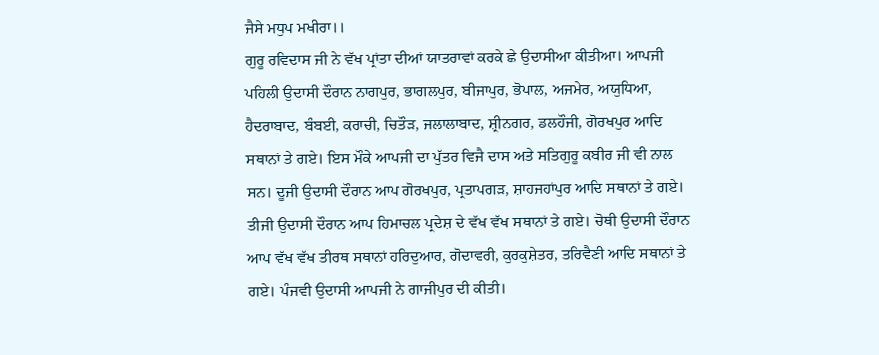ਜੈਸੇ ਮਧੁਪ ਮਖੀਰਾ।।
ਗੁਰੂ ਰਵਿਦਾਸ ਜੀ ਨੇ ਵੱਖ ਪ੍ਰਾਂਤਾ ਦੀਆਂ ਯਾਤਰਾਵਾਂ ਕਰਕੇ ਛੇ ਉਦਾਸੀਆ ਕੀਤੀਆ। ਆਪਜੀ  ਪਹਿਲੀ ਉਦਾਸੀ ਦੌਰਾਨ ਨਾਗਪੁਰ, ਭਾਗਲਪੁਰ, ਬੀਜਾਪੁਰ, ਭੋਪਾਲ, ਅਜਮੇਰ, ਅਯੁਧਿਆ, ਹੈਦਰਾਬਾਦ, ਬੰਬਈ, ਕਰਾਚੀ, ਚਿਤੌੜ, ਜਲਾਲਾਬਾਦ, ਸ਼੍ਰੀਨਗਰ, ਡਲਹੌਜੀ, ਗੋਰਖਪੁਰ ਆਦਿ ਸਥਾਨਾਂ ਤੇ ਗਏ। ਇਸ ਮੌਕੇ ਆਪਜੀ ਦਾ ਪੁੱਤਰ ਵਿਜੈ ਦਾਸ ਅਤੇ ਸਤਿਗੁਰੂ ਕਬੀਰ ਜੀ ਵੀ ਨਾਲ ਸਨ। ਦੂਜੀ ਉਦਾਸੀ ਦੌਰਾਨ ਆਪ ਗੋਰਖਪੁਰ, ਪ੍ਰਤਾਪਗੜ, ਸ਼ਾਹਜਹਾਂਪੁਰ ਆਦਿ ਸਥਾਨਾਂ ਤੇ ਗਏ। ਤੀਜੀ ਉਦਾਸੀ ਦੌਰਾਨ ਆਪ ਹਿਮਾਚਲ ਪ੍ਰਦੇਸ਼ ਦੇ ਵੱਖ ਵੱਖ ਸਥਾਨਾਂ ਤੇ ਗਏ। ਚੋਥੀ ਉਦਾਸੀ ਦੌਰਾਨ ਆਪ ਵੱਖ ਵੱਖ ਤੀਰਥ ਸਥਾਨਾਂ ਹਰਿਦੁਆਰ, ਗੋਦਾਵਰੀ, ਕੁਰਕੁਸ਼ੇਤਰ, ਤਰਿਵੈਣੀ ਆਦਿ ਸਥਾਨਾਂ ਤੇ ਗਏ। ਪੰਜਵੀ ਉਦਾਸੀ ਆਪਜੀ ਨੇ ਗਾਜੀਪੁਰ ਦੀ ਕੀਤੀ।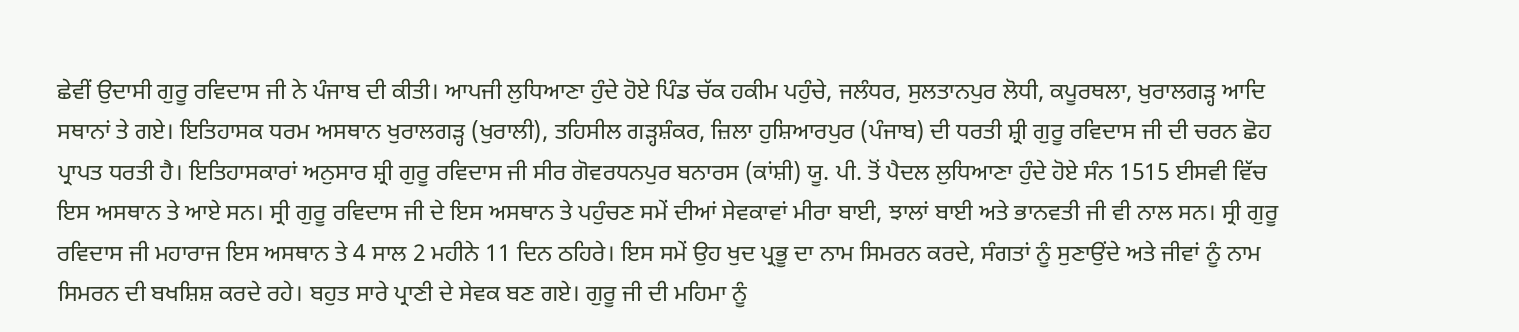ਛੇਵੀਂ ਉਦਾਸੀ ਗੁਰੂ ਰਵਿਦਾਸ ਜੀ ਨੇ ਪੰਜਾਬ ਦੀ ਕੀਤੀ। ਆਪਜੀ ਲੁਧਿਆਣਾ ਹੁੰਦੇ ਹੋਏ ਪਿੰਡ ਚੱਕ ਹਕੀਮ ਪਹੁੰਚੇ, ਜਲੰਧਰ, ਸੁਲਤਾਨਪੁਰ ਲੋਧੀ, ਕਪੂਰਥਲਾ, ਖੁਰਾਲਗੜ੍ਹ ਆਦਿ ਸਥਾਨਾਂ ਤੇ ਗਏ। ਇਤਿਹਾਸਕ ਧਰਮ ਅਸਥਾਨ ਖੁਰਾਲਗੜ੍ਹ (ਖੁਰਾਲੀ), ਤਹਿਸੀਲ ਗੜ੍ਹਸ਼ੰਕਰ, ਜ਼ਿਲਾ ਹੁਸ਼ਿਆਰਪੁਰ (ਪੰਜਾਬ) ਦੀ ਧਰਤੀ ਸ਼੍ਰੀ ਗੁਰੂ ਰਵਿਦਾਸ ਜੀ ਦੀ ਚਰਨ ਛੋਹ ਪ੍ਰਾਪਤ ਧਰਤੀ ਹੈ। ਇਤਿਹਾਸਕਾਰਾਂ ਅਨੁਸਾਰ ਸ਼੍ਰੀ ਗੁਰੂ ਰਵਿਦਾਸ ਜੀ ਸੀਰ ਗੋਵਰਧਨਪੁਰ ਬਨਾਰਸ (ਕਾਂਸ਼ੀ) ਯੂ. ਪੀ. ਤੋਂ ਪੈਦਲ ਲੁਧਿਆਣਾ ਹੁੰਦੇ ਹੋਏ ਸੰਨ 1515 ਈਸਵੀ ਵਿੱਚ ਇਸ ਅਸਥਾਨ ਤੇ ਆਏ ਸਨ। ਸ੍ਰੀ ਗੁਰੂ ਰਵਿਦਾਸ ਜੀ ਦੇ ਇਸ ਅਸਥਾਨ ਤੇ ਪਹੁੰਚਣ ਸਮੇਂ ਦੀਆਂ ਸੇਵਕਾਵਾਂ ਮੀਰਾ ਬਾਈ, ਝਾਲਾਂ ਬਾਈ ਅਤੇ ਭਾਨਵਤੀ ਜੀ ਵੀ ਨਾਲ ਸਨ। ਸ੍ਰੀ ਗੁਰੂ ਰਵਿਦਾਸ ਜੀ ਮਹਾਰਾਜ ਇਸ ਅਸਥਾਨ ਤੇ 4 ਸਾਲ 2 ਮਹੀਨੇ 11 ਦਿਨ ਠਹਿਰੇ। ਇਸ ਸਮੇਂ ਉਹ ਖੁਦ ਪ੍ਰਭੂ ਦਾ ਨਾਮ ਸਿਮਰਨ ਕਰਦੇ, ਸੰਗਤਾਂ ਨੂੰ ਸੁਣਾਉਂਦੇ ਅਤੇ ਜੀਵਾਂ ਨੂੰ ਨਾਮ ਸਿਮਰਨ ਦੀ ਬਖਸ਼ਿਸ਼ ਕਰਦੇ ਰਹੇ। ਬਹੁਤ ਸਾਰੇ ਪ੍ਰਾਣੀ ਦੇ ਸੇਵਕ ਬਣ ਗਏ। ਗੁਰੂ ਜੀ ਦੀ ਮਹਿਮਾ ਨੂੰ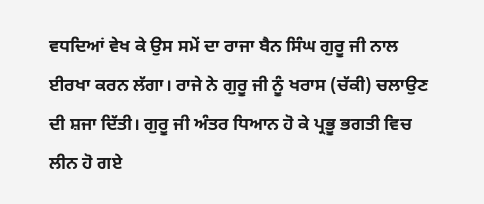ਵਧਦਿਆਂ ਵੇਖ ਕੇ ਉਸ ਸਮੇਂ ਦਾ ਰਾਜਾ ਬੈਨ ਸਿੰਘ ਗੁਰੂ ਜੀ ਨਾਲ ਈਰਖਾ ਕਰਨ ਲੱਗਾ। ਰਾਜੇ ਨੇ ਗੁਰੂ ਜੀ ਨੂੰ ਖਰਾਸ (ਚੱਕੀ) ਚਲਾਉਣ ਦੀ ਸ਼ਜਾ ਦਿੱਤੀ। ਗੁਰੂ ਜੀ ਅੰਤਰ ਧਿਆਨ ਹੋ ਕੇ ਪ੍ਰਭੂ ਭਗਤੀ ਵਿਚ ਲੀਨ ਹੋ ਗਏ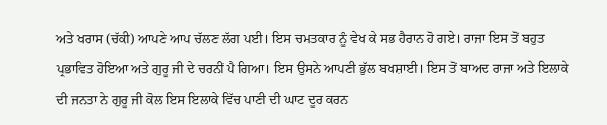ਅਤੇ ਖਰਾਸ (ਚੱਕੀ) ਆਪਣੇ ਆਪ ਚੱਲਣ ਲੱਗ ਪਈ। ਇਸ ਚਮਤਕਾਰ ਨੂੰ ਵੇਖ ਕੇ ਸਭ ਹੈਰਾਨ ਹੋ ਗਏ। ਰਾਜਾ ਇਸ ਤੋਂ ਬਹੁਤ ਪ੍ਰਭਾਵਿਤ ਹੋਇਆ ਅਤੇ ਗੁਰੂ ਜੀ ਦੇ ਚਰਨੀਂ ਪੈ ਗਿਆ। ਇਸ ਉਸਨੇ ਆਪਣੀ ਭੁੱਲ ਬਖਸ਼ਾਈ। ਇਸ ਤੋਂ ਬਾਅਦ ਰਾਜਾ ਅਤੇ ਇਲਾਕੇ ਦੀ ਜਨਤਾ ਨੇ ਗੁਰੂ ਜੀ ਕੋਲ ਇਸ ਇਲਾਕੇ ਵਿੱਚ ਪਾਣੀ ਦੀ ਘਾਟ ਦੂਰ ਕਰਨ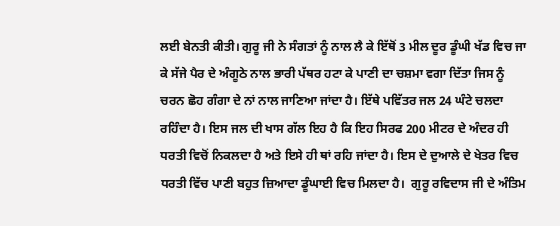ਲਈ ਬੇਨਤੀ ਕੀਤੀ। ਗੁਰੂ ਜੀ ਨੇ ਸੰਗਤਾਂ ਨੂੰ ਨਾਲ ਲੈ ਕੇ ਇੱਥੋਂ 3 ਮੀਲ ਦੂਰ ਡੂੰਘੀ ਖੱਡ ਵਿਚ ਜਾ ਕੇ ਸੱਜੇ ਪੈਰ ਦੇ ਅੰਗੂਠੇ ਨਾਲ ਭਾਰੀ ਪੱਥਰ ਹਟਾ ਕੇ ਪਾਣੀ ਦਾ ਚਸ਼ਮਾ ਵਗਾ ਦਿੱਤਾ ਜਿਸ ਨੂੰ ਚਰਨ ਛੋਹ ਗੰਗਾ ਦੇ ਨਾਂ ਨਾਲ ਜਾਣਿਆ ਜਾਂਦਾ ਹੈ। ਇੱਥੇ ਪਵਿੱਤਰ ਜਲ 24 ਘੰਟੇ ਚਲਦਾ ਰਹਿੰਦਾ ਹੈ। ਇਸ ਜਲ ਦੀ ਖਾਸ ਗੱਲ ਇਹ ਹੈ ਕਿ ਇਹ ਸਿਰਫ 200 ਮੀਟਰ ਦੇ ਅੰਦਰ ਹੀ ਧਰਤੀ ਵਿਚੋਂ ਨਿਕਲਦਾ ਹੈ ਅਤੇ ਇਸੇ ਹੀ ਥਾਂ ਰਹਿ ਜਾਂਦਾ ਹੈ। ਇਸ ਦੇ ਦੁਆਲੇ ਦੇ ਖੇਤਰ ਵਿਚ ਧਰਤੀ ਵਿੱਚ ਪਾਣੀ ਬਹੁਤ ਜ਼ਿਆਦਾ ਡੂੰਘਾਈ ਵਿਚ ਮਿਲਦਾ ਹੈ।  ਗੁਰੂ ਰਵਿਦਾਸ ਜੀ ਦੇ ਅੰਤਿਮ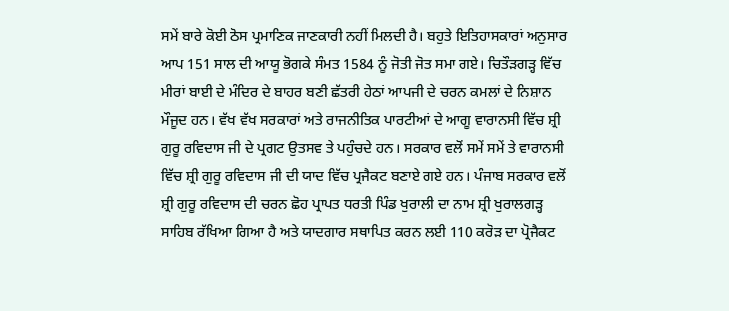ਸਮੇਂ ਬਾਰੇ ਕੋਈ ਠੋਸ ਪ੍ਰਮਾਣਿਕ ਜਾਣਕਾਰੀ ਨਹੀਂ ਮਿਲਦੀ ਹੈ। ਬਹੁਤੇ ਇਤਿਹਾਸਕਾਰਾਂ ਅਨੁਸਾਰ ਆਪ 151 ਸਾਲ ਦੀ ਆਯੂ ਭੋਗਕੇ ਸੰਮਤ 1584 ਨੂੰ ਜੋਤੀ ਜੋਤ ਸਮਾ ਗਏ। ਚਿਤੌੜਗੜ੍ਹ ਵਿੱਚ ਮੀਰਾਂ ਬਾਈ ਦੇ ਮੰਦਿਰ ਦੇ ਬਾਹਰ ਬਣੀ ਛੱਤਰੀ ਹੇਠਾਂ ਆਪਜੀ ਦੇ ਚਰਨ ਕਮਲਾਂ ਦੇ ਨਿਸ਼ਾਨ ਮੌਜੂਦ ਹਨ। ਵੱਖ ਵੱਖ ਸਰਕਾਰਾਂ ਅਤੇ ਰਾਜਨੀਤਿਕ ਪਾਰਟੀਆਂ ਦੇ ਆਗੂ ਵਾਰਾਨਸੀ ਵਿੱਚ ਸ਼੍ਰੀ ਗੁਰੂ ਰਵਿਦਾਸ ਜੀ ਦੇ ਪ੍ਰਗਟ ਉਤਸਵ ਤੇ ਪਹੁੰਚਦੇ ਹਨ। ਸਰਕਾਰ ਵਲੋਂ ਸਮੇਂ ਸਮੇਂ ਤੇ ਵਾਰਾਨਸੀ ਵਿੱਚ ਸ਼੍ਰੀ ਗੁਰੂ ਰਵਿਦਾਸ ਜੀ ਦੀ ਯਾਦ ਵਿੱਚ ਪ੍ਰਜੈਕਟ ਬਣਾਏ ਗਏ ਹਨ। ਪੰਜਾਬ ਸਰਕਾਰ ਵਲੋਂ ਸ਼੍ਰੀ ਗੁਰੂ ਰਵਿਦਾਸ ਦੀ ਚਰਨ ਛੋਹ ਪ੍ਰਾਪਤ ਧਰਤੀ ਪਿੰਡ ਖੁਰਾਲੀ ਦਾ ਨਾਮ ਸ਼੍ਰੀ ਖੁਰਾਲਗੜ੍ਹ ਸਾਹਿਬ ਰੱਖਿਆ ਗਿਆ ਹੈ ਅਤੇ ਯਾਦਗਾਰ ਸਥਾਪਿਤ ਕਰਨ ਲਈ 110 ਕਰੋੜ ਦਾ ਪ੍ਰੋਜੈਕਟ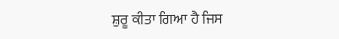ਸ਼ੁਰੂ ਕੀਤਾ ਗਿਆ ਹੈ ਜਿਸ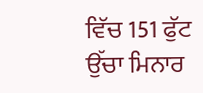ਵਿੱਚ 151 ਫੁੱਟ ਉੱਚਾ ਮਿਨਾਰ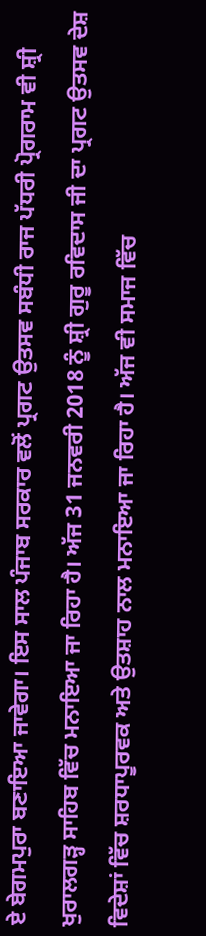ਏ ਬੇਗਮਪੁਰਾ ਬਣਾਇਆ ਜਾਵੇਗਾ। ਇਸ ਸਾਲ ਪੰਜਾਬ ਸਰਕਾਰ ਵਲੋਂ ਪ੍ਰਗਟ ਉਤਸਵ ਸਬੰਧੀ ਰਾਜ ਪੱਧਰੀ ਪ੍ਰੋਗਰਾਮ ਵੀ ਸ਼੍ਰੀ ਖੁਰਾਲਗੜ੍ਹ ਸਾਹਿਬ ਵਿੱਚ ਮਨਾਇਆ ਜਾ ਰਿਹਾ ਹੈ। ਅੱਜ 31 ਜਨਵਰੀ 2018 ਨੂੰ ਸ਼੍ਰੀ ਗੁਰੂ ਰਵਿਦਾਸ ਜੀ ਦਾ ਪ੍ਰਗਟ ਉਤਸਵ ਦੇਸ਼ ਵਿਦੇਸ਼ਾਂ ਵਿੱਚ ਸ਼ਰਧਾਪੂਰਵਕ ਅਤੇ ਉਤਸ਼ਾਹ ਨਾਲ ਮਨਾਇਆ ਜਾ ਰਿਹਾ ਹੈ। ਅੱਜ ਵੀ ਸਮਾਜ ਵਿੱਚ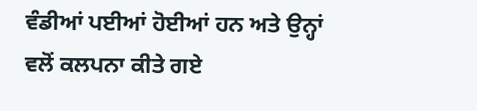ਵੰਡੀਆਂ ਪਈਆਂ ਹੋਈਆਂ ਹਨ ਅਤੇ ਉਨ੍ਹਾਂ ਵਲੋਂ ਕਲਪਨਾ ਕੀਤੇ ਗਏ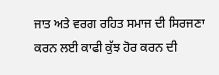ਜਾਤ ਅਤੇ ਵਰਗ ਰਹਿਤ ਸਮਾਜ ਦੀ ਸਿਰਜਣਾ ਕਰਨ ਲਈ ਕਾਫੀ ਕੁੱਝ ਹੋਰ ਕਰਨ ਦੀ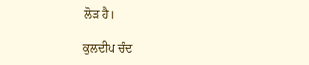ਲੋੜ ਹੈ।

ਕੁਲਦੀਪ ਚੰਦ